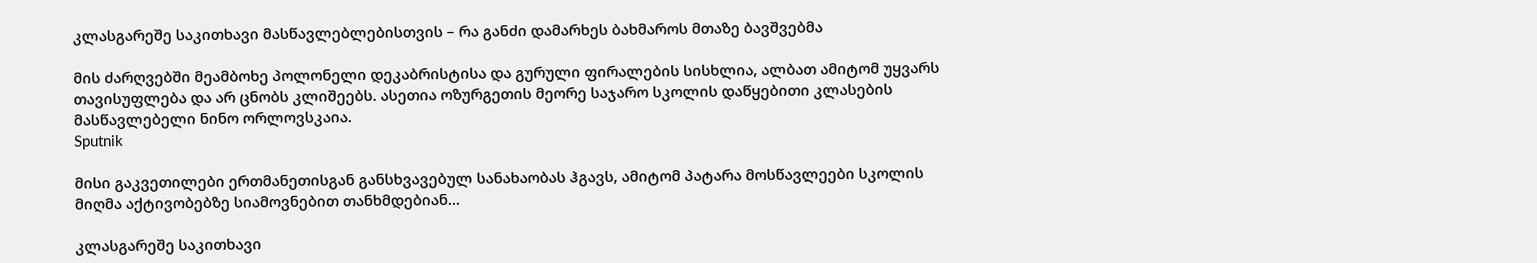კლასგარეშე საკითხავი მასწავლებლებისთვის – რა განძი დამარხეს ბახმაროს მთაზე ბავშვებმა

მის ძარღვებში მეამბოხე პოლონელი დეკაბრისტისა და გურული ფირალების სისხლია, ალბათ ამიტომ უყვარს თავისუფლება და არ ცნობს კლიშეებს. ასეთია ოზურგეთის მეორე საჯარო სკოლის დაწყებითი კლასების მასწავლებელი ნინო ორლოვსკაია.
Sputnik

მისი გაკვეთილები ერთმანეთისგან განსხვავებულ სანახაობას ჰგავს, ამიტომ პატარა მოსწავლეები სკოლის მიღმა აქტივობებზე სიამოვნებით თანხმდებიან...

კლასგარეშე საკითხავი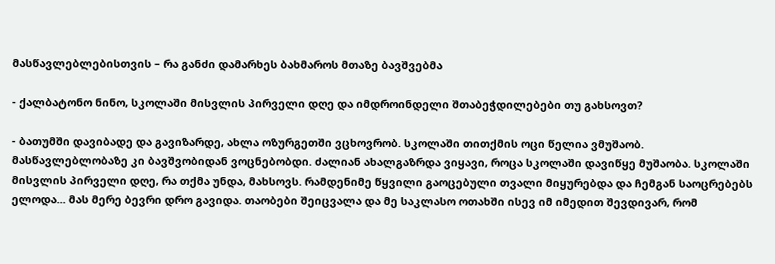მასწავლებლებისთვის – რა განძი დამარხეს ბახმაროს მთაზე ბავშვებმა

- ქალბატონო ნინო, სკოლაში მისვლის პირველი დღე და იმდროინდელი შთაბეჭდილებები თუ გახსოვთ?

- ბათუმში დავიბადე და გავიზარდე, ახლა ოზურგეთში ვცხოვრობ. სკოლაში თითქმის ოცი წელია ვმუშაობ. მასწავლებლობაზე კი ბავშვობიდან ვოცნებობდი. ძალიან ახალგაზრდა ვიყავი, როცა სკოლაში დავიწყე მუშაობა. სკოლაში მისვლის პირველი დღე, რა თქმა უნდა, მახსოვს. რამდენიმე წყვილი გაოცებული თვალი მიყურებდა და ჩემგან საოცრებებს ელოდა... მას მერე ბევრი დრო გავიდა. თაობები შეიცვალა და მე საკლასო ოთახში ისევ იმ იმედით შევდივარ, რომ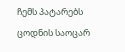ჩემს პატარებს ცოდნის საოცარ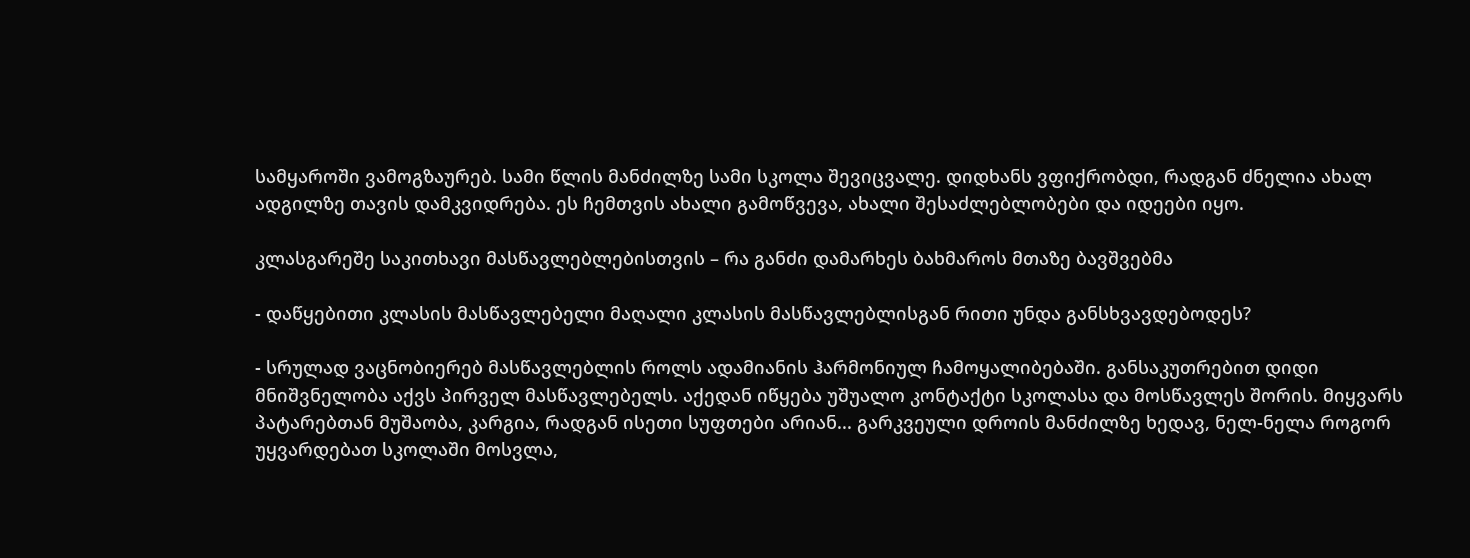სამყაროში ვამოგზაურებ. სამი წლის მანძილზე სამი სკოლა შევიცვალე. დიდხანს ვფიქრობდი, რადგან ძნელია ახალ ადგილზე თავის დამკვიდრება. ეს ჩემთვის ახალი გამოწვევა, ახალი შესაძლებლობები და იდეები იყო.

კლასგარეშე საკითხავი მასწავლებლებისთვის – რა განძი დამარხეს ბახმაროს მთაზე ბავშვებმა

- დაწყებითი კლასის მასწავლებელი მაღალი კლასის მასწავლებლისგან რითი უნდა განსხვავდებოდეს?

- სრულად ვაცნობიერებ მასწავლებლის როლს ადამიანის ჰარმონიულ ჩამოყალიბებაში. განსაკუთრებით დიდი მნიშვნელობა აქვს პირველ მასწავლებელს. აქედან იწყება უშუალო კონტაქტი სკოლასა და მოსწავლეს შორის. მიყვარს პატარებთან მუშაობა, კარგია, რადგან ისეთი სუფთები არიან... გარკვეული დროის მანძილზე ხედავ, ნელ-ნელა როგორ უყვარდებათ სკოლაში მოსვლა,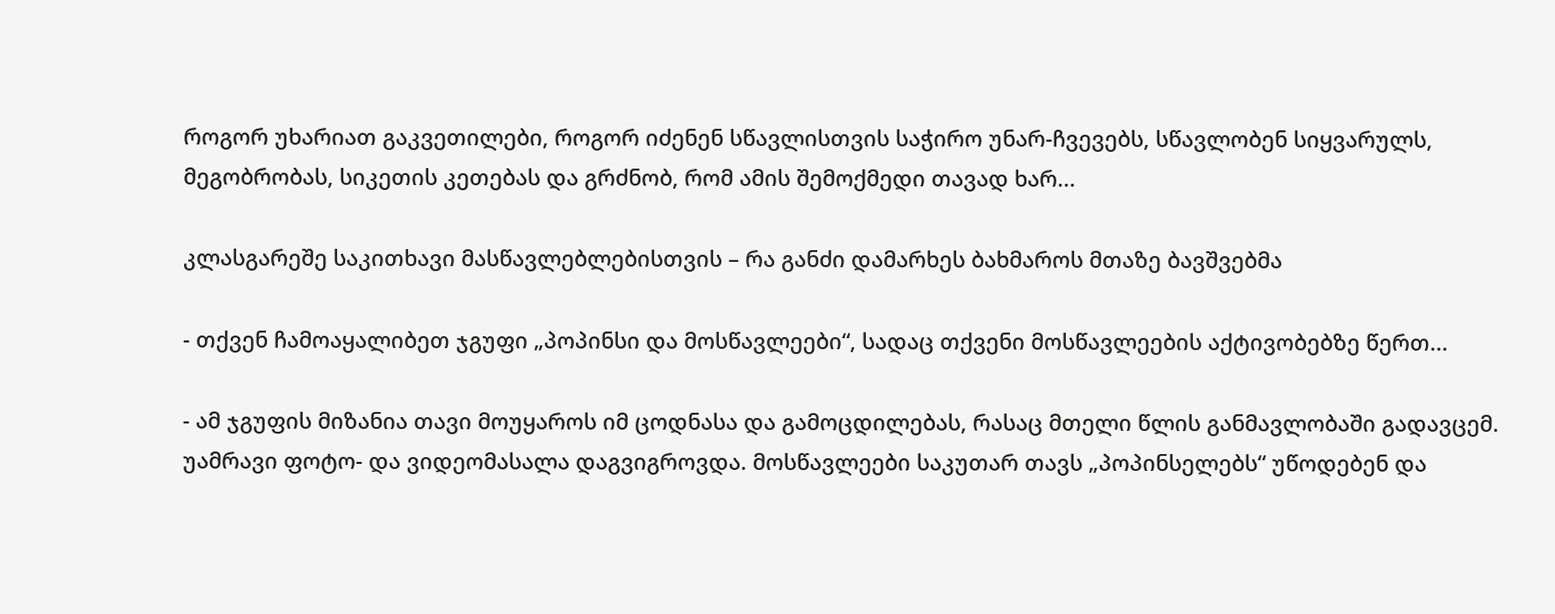როგორ უხარიათ გაკვეთილები, როგორ იძენენ სწავლისთვის საჭირო უნარ-ჩვევებს, სწავლობენ სიყვარულს, მეგობრობას, სიკეთის კეთებას და გრძნობ, რომ ამის შემოქმედი თავად ხარ...

კლასგარეშე საკითხავი მასწავლებლებისთვის – რა განძი დამარხეს ბახმაროს მთაზე ბავშვებმა

- თქვენ ჩამოაყალიბეთ ჯგუფი „პოპინსი და მოსწავლეები“, სადაც თქვენი მოსწავლეების აქტივობებზე წერთ...

- ამ ჯგუფის მიზანია თავი მოუყაროს იმ ცოდნასა და გამოცდილებას, რასაც მთელი წლის განმავლობაში გადავცემ. უამრავი ფოტო- და ვიდეომასალა დაგვიგროვდა. მოსწავლეები საკუთარ თავს „პოპინსელებს“ უწოდებენ და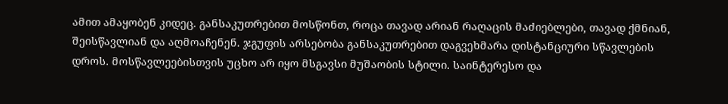ამით ამაყობენ კიდეც. განსაკუთრებით მოსწონთ, როცა თავად არიან რაღაცის მაძიებლები, თავად ქმნიან, შეისწავლიან და აღმოაჩენენ. ჯგუფის არსებობა განსაკუთრებით დაგვეხმარა დისტანციური სწავლების დროს. მოსწავლეებისთვის უცხო არ იყო მსგავსი მუშაობის სტილი. საინტერესო და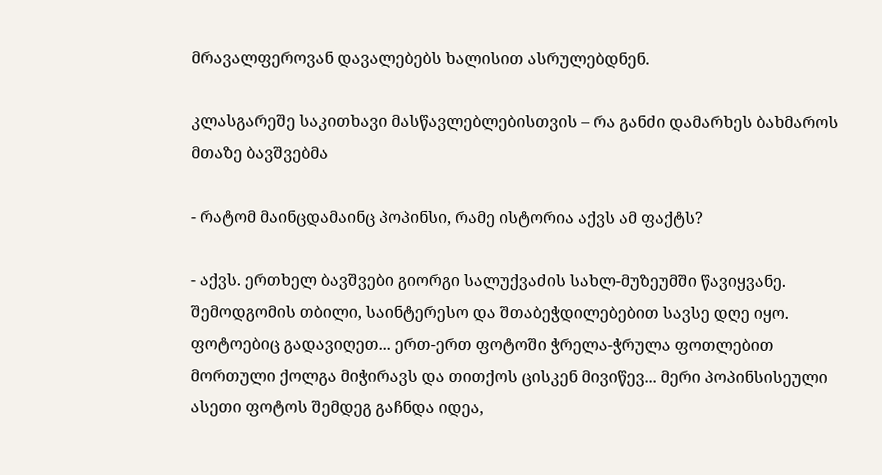მრავალფეროვან დავალებებს ხალისით ასრულებდნენ.

კლასგარეშე საკითხავი მასწავლებლებისთვის – რა განძი დამარხეს ბახმაროს მთაზე ბავშვებმა

- რატომ მაინცდამაინც პოპინსი, რამე ისტორია აქვს ამ ფაქტს?

- აქვს. ერთხელ ბავშვები გიორგი სალუქვაძის სახლ-მუზეუმში წავიყვანე. შემოდგომის თბილი, საინტერესო და შთაბეჭდილებებით სავსე დღე იყო. ფოტოებიც გადავიღეთ... ერთ-ერთ ფოტოში ჭრელა-ჭრულა ფოთლებით მორთული ქოლგა მიჭირავს და თითქოს ცისკენ მივიწევ... მერი პოპინსისეული ასეთი ფოტოს შემდეგ გაჩნდა იდეა,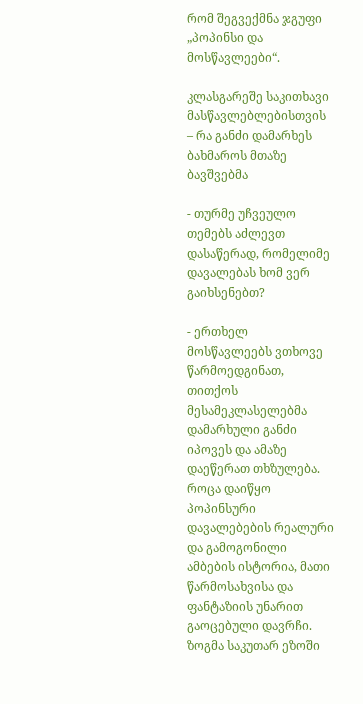რომ შეგვექმნა ჯგუფი „პოპინსი და მოსწავლეები“.

კლასგარეშე საკითხავი მასწავლებლებისთვის – რა განძი დამარხეს ბახმაროს მთაზე ბავშვებმა

- თურმე უჩვეულო თემებს აძლევთ დასაწერად, რომელიმე დავალებას ხომ ვერ გაიხსენებთ?

- ერთხელ მოსწავლეებს ვთხოვე წარმოედგინათ, თითქოს მესამეკლასელებმა დამარხული განძი იპოვეს და ამაზე დაეწერათ თხზულება. როცა დაიწყო პოპინსური დავალებების რეალური და გამოგონილი ამბების ისტორია, მათი წარმოსახვისა და ფანტაზიის უნარით გაოცებული დავრჩი. ზოგმა საკუთარ ეზოში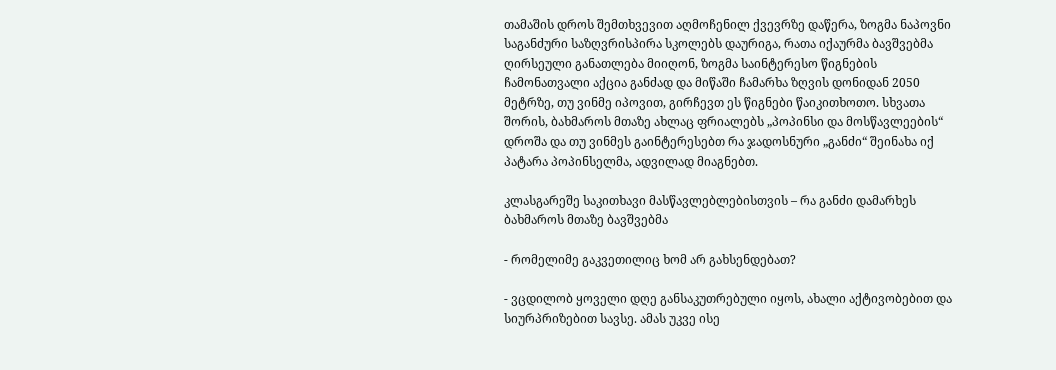თამაშის დროს შემთხვევით აღმოჩენილ ქვევრზე დაწერა, ზოგმა ნაპოვნი საგანძური საზღვრისპირა სკოლებს დაურიგა, რათა იქაურმა ბავშვებმა ღირსეული განათლება მიიღონ, ზოგმა საინტერესო წიგნების ჩამონათვალი აქცია განძად და მიწაში ჩამარხა ზღვის დონიდან 2050 მეტრზე, თუ ვინმე იპოვით, გირჩევთ ეს წიგნები წაიკითხოთო. სხვათა შორის, ბახმაროს მთაზე ახლაც ფრიალებს „პოპინსი და მოსწავლეების“ დროშა და თუ ვინმეს გაინტერესებთ რა ჯადოსნური „განძი“ შეინახა იქ პატარა პოპინსელმა, ადვილად მიაგნებთ.

კლასგარეშე საკითხავი მასწავლებლებისთვის – რა განძი დამარხეს ბახმაროს მთაზე ბავშვებმა

- რომელიმე გაკვეთილიც ხომ არ გახსენდებათ?

- ვცდილობ ყოველი დღე განსაკუთრებული იყოს, ახალი აქტივობებით და სიურპრიზებით სავსე. ამას უკვე ისე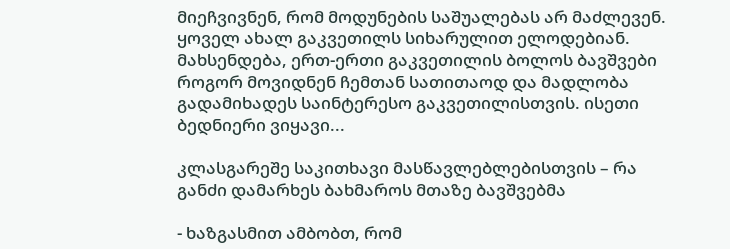მიეჩვივნენ, რომ მოდუნების საშუალებას არ მაძლევენ. ყოველ ახალ გაკვეთილს სიხარულით ელოდებიან. მახსენდება, ერთ-ერთი გაკვეთილის ბოლოს ბავშვები როგორ მოვიდნენ ჩემთან სათითაოდ და მადლობა გადამიხადეს საინტერესო გაკვეთილისთვის. ისეთი ბედნიერი ვიყავი...

კლასგარეშე საკითხავი მასწავლებლებისთვის – რა განძი დამარხეს ბახმაროს მთაზე ბავშვებმა

- ხაზგასმით ამბობთ, რომ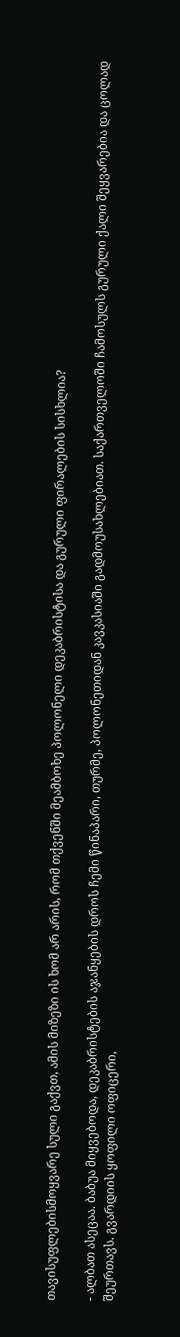თავისუფლებისმოყვარე სული გაქვთ, ამის მიზეზი ის ხომ არ არის, რომ თქვენში მეამბოხე პოლონელი დეკაბრისტისა და გურული ფირალების სისხლია?

- ალბათ ასეცაა. ბაბუა მიყვებოდა, დეკაბრისტების აჯანყების დროს ჩემი წინაპარი, თურმე, პოლონეთიდან კავკასიაში გადმოუსახლებიათ. საქართველოში ჩამოსულს გურული ქალი შეყვარებია და ცოლად შეურთავს. გვარდიის ყოფილი ოფიცერი,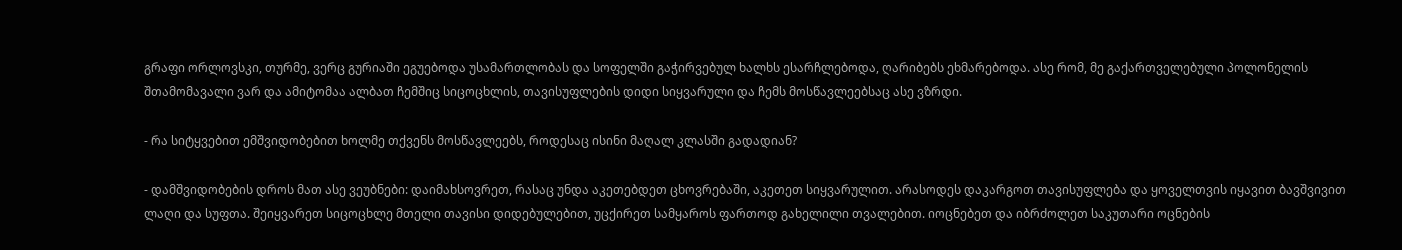გრაფი ორლოვსკი, თურმე, ვერც გურიაში ეგუებოდა უსამართლობას და სოფელში გაჭირვებულ ხალხს ესარჩლებოდა, ღარიბებს ეხმარებოდა. ასე რომ, მე გაქართველებული პოლონელის შთამომავალი ვარ და ამიტომაა ალბათ ჩემშიც სიცოცხლის, თავისუფლების დიდი სიყვარული და ჩემს მოსწავლეებსაც ასე ვზრდი.

- რა სიტყვებით ემშვიდობებით ხოლმე თქვენს მოსწავლეებს, როდესაც ისინი მაღალ კლასში გადადიან?

- დამშვიდობების დროს მათ ასე ვეუბნები: დაიმახსოვრეთ, რასაც უნდა აკეთებდეთ ცხოვრებაში, აკეთეთ სიყვარულით. არასოდეს დაკარგოთ თავისუფლება და ყოველთვის იყავით ბავშვივით ლაღი და სუფთა. შეიყვარეთ სიცოცხლე მთელი თავისი დიდებულებით, უცქირეთ სამყაროს ფართოდ გახელილი თვალებით. იოცნებეთ და იბრძოლეთ საკუთარი ოცნების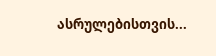ასრულებისთვის...